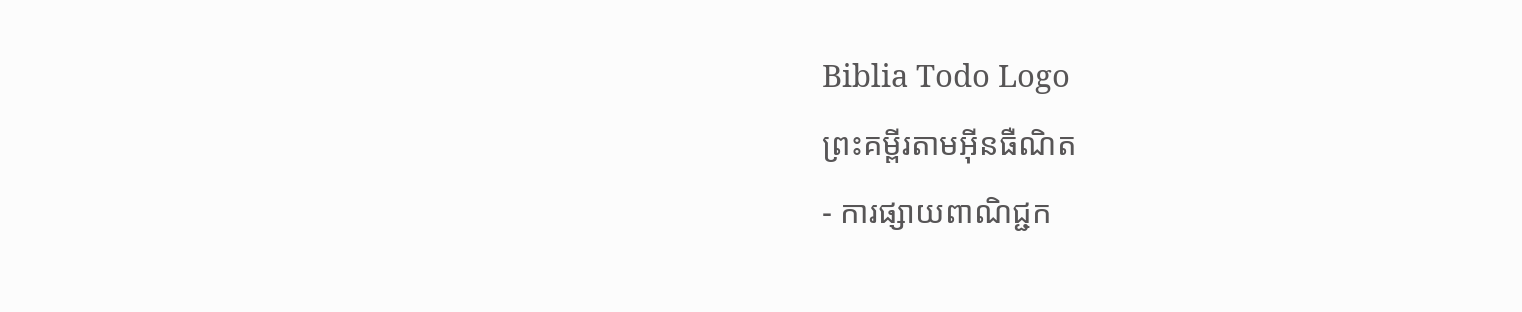Biblia Todo Logo
ព្រះគម្ពីរតាមអ៊ីនធឺណិត
- ការផ្សាយពាណិជ្ជក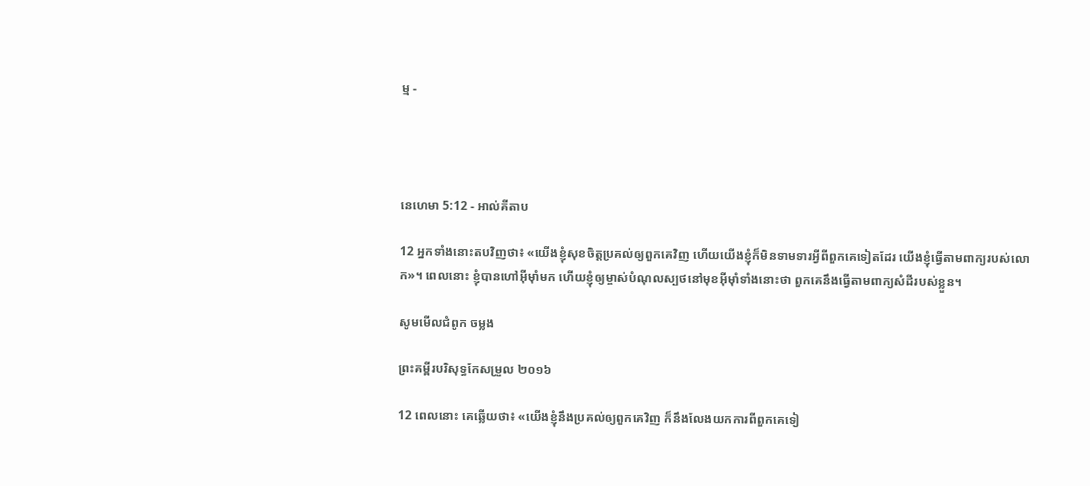ម្ម -




នេហេមា 5:12 - អាល់គីតាប

12 អ្នកទាំងនោះតបវិញថា៖ «យើងខ្ញុំសុខចិត្តប្រគល់ឲ្យពួកគេវិញ ហើយយើងខ្ញុំក៏មិនទាម‌ទារអ្វីពីពួកគេទៀតដែរ យើងខ្ញុំធ្វើតាមពាក្យរបស់លោក»។ ពេលនោះ ខ្ញុំបានហៅអ៊ីមុាំមក ហើយខ្ញុំឲ្យម្ចាស់បំណុលស្បថនៅមុខអ៊ីមុាំទាំងនោះថា ពួកគេនឹងធ្វើតាមពាក្យសំដីរបស់ខ្លួន។

សូមមើលជំពូក ចម្លង

ព្រះគម្ពីរបរិសុទ្ធកែសម្រួល ២០១៦

12 ពេលនោះ គេឆ្លើយថា៖ «យើងខ្ញុំនឹងប្រគល់ឲ្យពួក‌គេវិញ ក៏នឹងលែងយកការពីពួក‌គេទៀ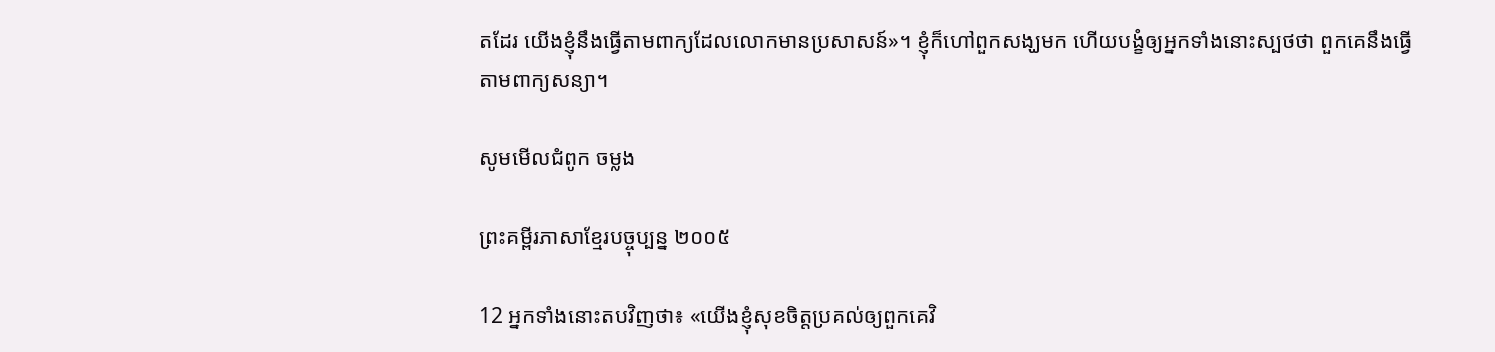តដែរ យើងខ្ញុំនឹងធ្វើតាមពាក្យដែលលោកមានប្រសាសន៍»។ ខ្ញុំក៏ហៅពួកសង្ឃមក ហើយបង្ខំឲ្យអ្នកទាំងនោះស្បថថា ពួក‌គេនឹងធ្វើតាមពាក្យសន្យា។

សូមមើលជំពូក ចម្លង

ព្រះគម្ពីរភាសាខ្មែរបច្ចុប្បន្ន ២០០៥

12 អ្នកទាំងនោះតបវិញថា៖ «យើងខ្ញុំសុខចិត្តប្រគល់ឲ្យពួកគេវិ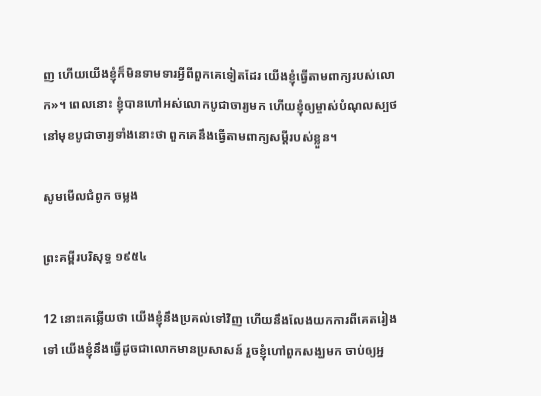ញ ហើយយើងខ្ញុំក៏មិនទាម‌ទារអ្វីពីពួកគេទៀតដែរ យើងខ្ញុំធ្វើតាមពាក្យរបស់លោក»។ ពេលនោះ ខ្ញុំបានហៅអស់លោកបូជា‌ចារ្យមក ហើយខ្ញុំឲ្យម្ចាស់បំណុលស្បថនៅមុខបូជា‌ចារ្យទាំងនោះថា ពួកគេនឹងធ្វើតាមពាក្យសម្ដីរបស់ខ្លួន។

សូមមើលជំពូក ចម្លង

ព្រះគម្ពីរបរិសុទ្ធ ១៩៥៤

12 នោះគេឆ្លើយថា យើងខ្ញុំនឹងប្រគល់ទៅវិញ ហើយនឹងលែងយកការពីគេតរៀងទៅ យើងខ្ញុំនឹងធ្វើដូចជាលោកមានប្រសាសន៍ រួចខ្ញុំហៅពួកសង្ឃមក ចាប់ឲ្យអ្ន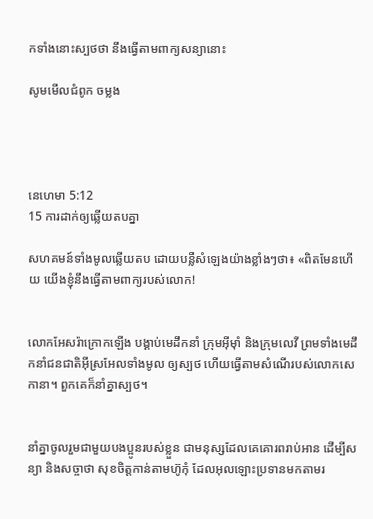កទាំងនោះស្បថថា នឹងធ្វើតាមពាក្យសន្យានោះ

សូមមើលជំពូក ចម្លង




នេហេមា 5:12
15 ការដាក់ឲ្យឆ្លើយតបគ្នា

សហគមន៍ទាំងមូលឆ្លើយតប ដោយបន្លឺសំឡេងយ៉ាងខ្លាំងៗថា៖ «ពិតមែនហើយ យើងខ្ញុំនឹងធ្វើតាមពាក្យរបស់លោក!


លោកអែសរ៉ាក្រោកឡើង បង្គាប់មេដឹកនាំ ក្រុមអ៊ីមុាំ និងក្រុមលេវី ព្រមទាំងមេដឹកនាំជន‌ជាតិអ៊ីស្រ‌អែលទាំងមូល ឲ្យស្បថ ហើយធ្វើតាមសំណើរបស់លោកសេកា‌នា។ ពួកគេក៏នាំគ្នាស្បថ។


នាំគ្នាចូលរួមជាមួយបងប្អូនរបស់ខ្លួន ជាមនុស្សដែលគេគោរពរាប់អាន ដើម្បីសន្យា និងសច្ចាថា សុខចិត្តកាន់តាមហ៊ូកុំ ដែលអុលឡោះប្រទានមកតាមរ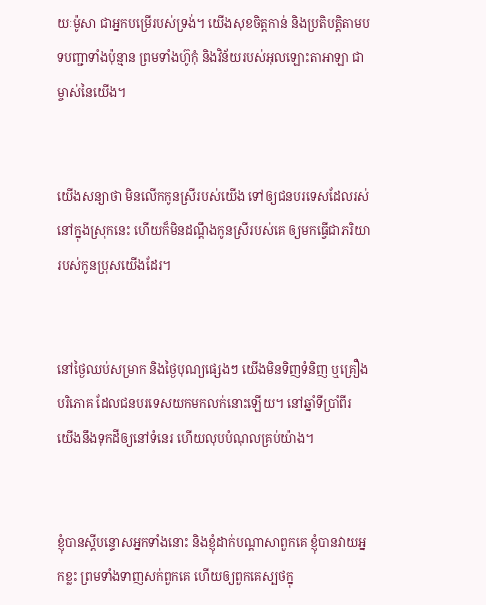យៈម៉ូសា ជាអ្នកបម្រើរបស់ទ្រង់។ យើងសុខចិត្តកាន់ និងប្រតិបត្តិតាមបទបញ្ជាទាំងប៉ុន្មាន ព្រមទាំងហ៊ូកុំ និងវិន័យរបស់អុលឡោះ‌តាអាឡា ជាម្ចាស់នៃយើង។


យើងសន្យាថា មិនលើកកូនស្រីរបស់យើង ទៅឲ្យជនបរទេសដែលរស់នៅក្នុងស្រុកនេះ ហើយក៏មិនដណ្ដឹងកូនស្រីរបស់គេ ឲ្យមកធ្វើជាភរិយារបស់កូនប្រុសយើងដែរ។


នៅថ្ងៃឈប់សម្រាក និងថ្ងៃបុណ្យផ្សេងៗ យើងមិនទិញទំនិញ ឬគ្រឿងបរិភោគ ដែលជនបរទេសយកមកលក់នោះឡើយ។ នៅឆ្នាំទីប្រាំ‌ពីរ យើងនឹងទុកដីឲ្យនៅទំនេរ ហើយលុបបំណុលគ្រប់យ៉ាង។


ខ្ញុំបានស្តីបន្ទោសអ្នកទាំងនោះ និងខ្ញុំដាក់បណ្ដាសាពួកគេ ខ្ញុំបានវាយអ្នកខ្លះ ព្រមទាំងទាញសក់ពួកគេ ហើយឲ្យពួកគេស្បថក្នុ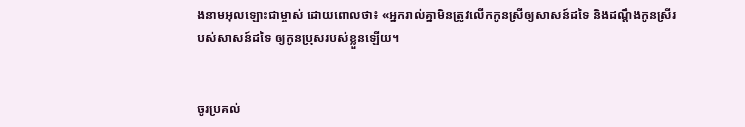ងនាមអុលឡោះជាម្ចាស់ ដោយពោលថា៖ «អ្នករាល់គ្នាមិនត្រូវលើកកូនស្រីឲ្យសាសន៍ដទៃ និងដណ្ដឹងកូនស្រីរបស់សាសន៍ដទៃ ឲ្យកូនប្រុសរបស់ខ្លួនឡើយ។


ចូរប្រគល់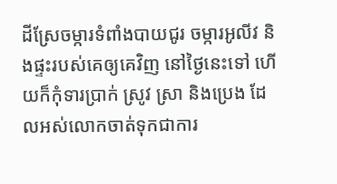ដីស្រែចម្ការទំពាំង‌បាយជូរ ចម្ការអូលីវ និងផ្ទះរបស់គេឲ្យគេវិញ នៅថ្ងៃនេះទៅ ហើយក៏កុំទារប្រាក់ ស្រូវ ស្រា និងប្រេង ដែលអស់លោកចាត់ទុកជាការ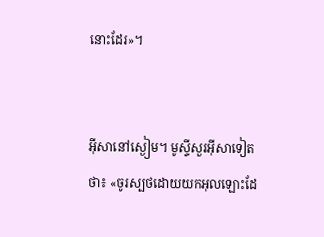នោះដែរ»។


អ៊ីសានៅស្ងៀម។ មូស្ទីសួរអ៊ីសាទៀតថា៖ «ចូរស្បថដោយយកអុលឡោះដែ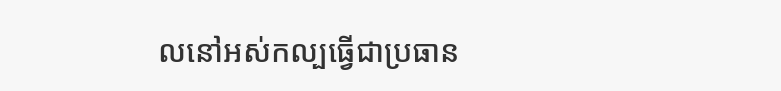លនៅអស់‌កល្បធ្វើជាប្រធាន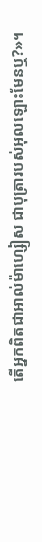តើអ្នកពិតជាអាល់ម៉ា‌ហ្សៀស ជាបុត្រារបស់អុលឡោះមែនឬ?»។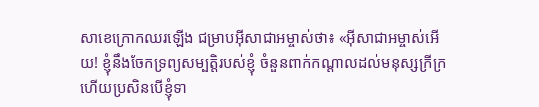សាខេក្រោកឈរឡើង ជម្រាបអ៊ីសា‌ជាអម្ចាស់ថា៖ «អ៊ីសា‌ជាអម្ចាស់អើយ! ខ្ញុំនឹងចែកទ្រព្យ‌សម្បត្តិរបស់ខ្ញុំ ចំនួនពាក់កណ្ដាលដល់មនុស្សក្រីក្រ ហើយប្រសិនបើខ្ញុំទា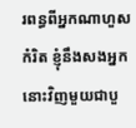រពន្ធពីអ្នកណាហួសកំរិត ខ្ញុំនឹងសងអ្នកនោះវិញមួយជាបួ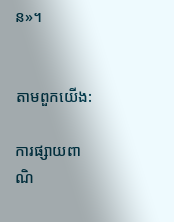ន»។


តាមពួកយើង:

ការផ្សាយពាណិ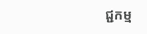ជ្ជកម្ម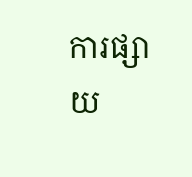ការផ្សាយ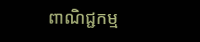ពាណិជ្ជកម្ម